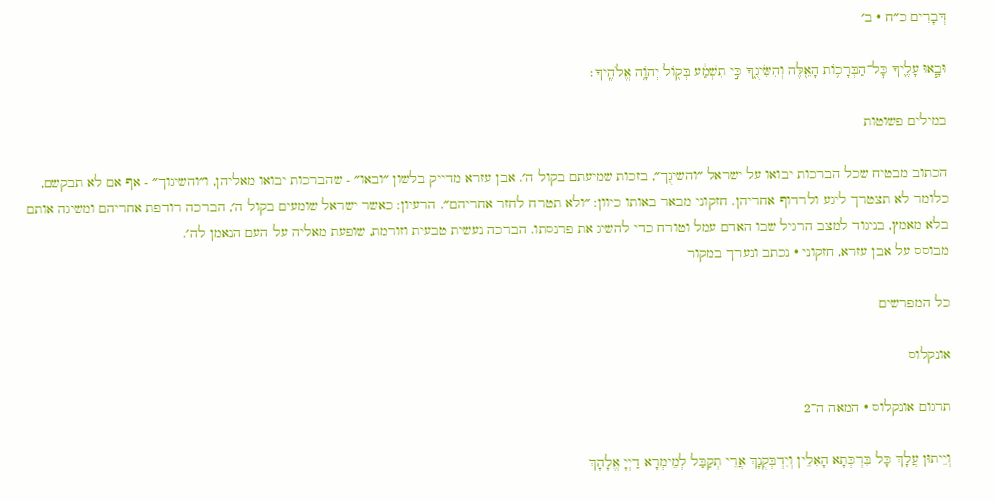דְּבָרִים כ״ח · ב׳

וּבָ֧אוּ עָלֶ֛יךָ כׇּל־הַבְּרָכ֥וֹת הָאֵ֖לֶּה וְהִשִּׂיגֻ֑ךָ כִּ֣י תִשְׁמַ֔ע בְּק֖וֹל יְהֹוָ֥ה אֱלֹהֶֽיךָ׃

במילים פשוטות

הכתוב מבטיח שכל הברכות יבואו על ישראל ״והשיגֻך״, בזכות שמיעתם בקול ה׳. אבן עזרא מדייק בלשון ״ובאו״ - שהברכות יבואו מאליהן, ו״והשיגוך״ - אף אם לא תבקשם, כלומר לא תצטרך ליגע ולרדוף אחריהן. חזקוני מבאר באותו כיוון: ״ולא תטרח לחזר אחריהם״. הרעיון: כאשר ישראל שומעים בקול ה׳, הברכה רודפת אחריהם ומשיגה אותם בלא מאמץ, בניגוד למצב הרגיל שבו האדם עמל וטורח כדי להשיג את פרנסתו. הברכה נעשית טבעית וזורמת, שופעת מאליה על העם הנאמן לה׳.
מבוסס על אבן עזרא, חזקוני · נכתב ונערך במקור

כל המפרשים

אונקלוס

תרגום אונקלוס · המאה ה־2

וְיֵיתוּן עֲלָךְ כָּל בִּרְכְּתָא הָאִלֵין וְיִדְבְּקֻנָךְ אֲרֵי תְקַבַּל לְמֵימְרָא דַיְיָ אֱלָהָךְ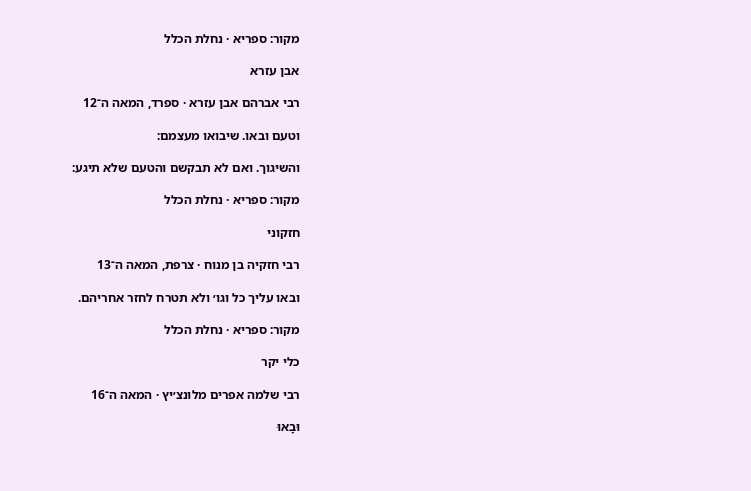מקור: ספריא · נחלת הכלל

אבן עזרא

רבי אברהם אבן עזרא · ספרד, המאה ה־12

וטעם ובאו. שיבואו מעצמם:

והשיגוך. ואם לא תבקשם והטעם שלא תיגע:

מקור: ספריא · נחלת הכלל

חזקוני

רבי חזקיה בן מנוח · צרפת, המאה ה־13

ובאו עליך כל וגו׳ ולא תטרח לחזר אחריהם.

מקור: ספריא · נחלת הכלל

כלי יקר

רבי שלמה אפרים מלונצ׳יץ · המאה ה־16

וּבָאוּ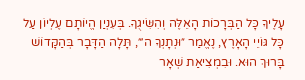עָלֶיךָ כָּל הַבְּרָכוֹת הָאֵלֶּה וְהִשִּׂיגֻךָ. בְּעִנְיַן הֱיוֹתָם עֶלְיוֹן עַל כָּל גּוֹיֵי הָאָרֶץ, נֶאֱמַר ״וּנְתָנְךָ ה׳״, תָּלָה הַדָּבָר בְּהַקָּדוֹשׁ בָּרוּךְ הוּא. וּבִמְצִיאַת שְׁאָר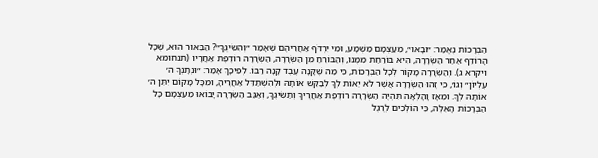הַבְּרָכוֹת נֶאֱמַר: ״וּבָאוּ״, מֵעַצְמָם מַשְׁמָע, וּמִי יִרְדֹּף אַחֲרֵיהֶם שֶׁאָמַר ״וְהִשִּׂיגֻךָ״? הַבֵּאוּר הוּא, שֶׁכָּל הָרוֹדֵף אַחַר הַשְּׂרָרָה, הִיא בּוֹרַחַת מִמֶּנּוּ, וְהַבּוֹרֵחַ מִן הַשְּׂרָרָה, הַשְּׂרָרָה רוֹדֶפֶת אַחֲרָיו (תנחומא ויקרא ג). וְהַשְּׂרָרָה מָקוֹר לְכָל הַבְּרָכוֹת, כִּי מַה שֶּׁקָּנָה עֶבֶד קָנָה רַבּוֹ. לְפִיכָךְ אָמַר: ״וּנְתָנְךָ ה׳ עֶלְיוֹן״ וְגוֹ׳, כִּי זֶהוּ הַשְּׂרָרָה אֲשֶׁר לֹא יֵאוֹת לְךָ לְבַקֵּשׁ אוֹתָהּ וּלְהִשְׁתַּדֵּל אַחֲרֶיהָ, וּמִכָּל מָקוֹם יִתֵּן ה׳ אוֹתָהּ לְךָ. וּמֵאָז וָהָלְאָה תִּהְיֶה הַשְּׂרָרָה רוֹדֶפֶת אַחֲרֶיךָ וְתַשִּׂיגֶךָ, וְאַגַּב הַשְּׂרָרָה יָבוֹאוּ מֵעַצְמָם כָּל הַבְּרָכוֹת הָאֵלֶּה, כִּי הוֹלְכִים לְרֶגֶל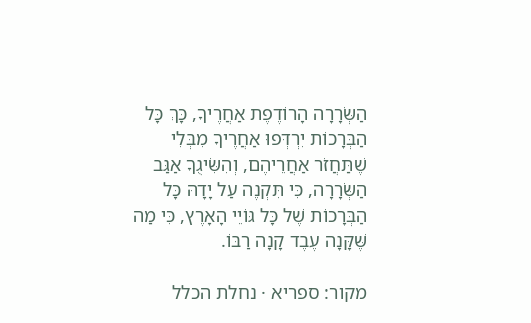הַשְּׂרָרָה הָרוֹדֶפֶת אַחֲרֶיךָ, כָּךְ כָּל הַבְּרָכוֹת יִרְדְּפוּ אַחֲרֶיךָ מִבְּלִי שֶׁתַּחֲזֹר אַחֲרֵיהֶם, וְהִשִּׂיגֻךָ אַגַּב הַשְּׂרָרָה, כִּי תִּקְנֶה עַל יָדָהּ כָּל הַבְּרָכוֹת שֶׁל כָּל גּוֹיֵי הָאָרֶץ, כִּי מַה שֶּׁקָּנָה עֶבֶד קָנָה רַבּוֹ.

מקור: ספריא · נחלת הכלל